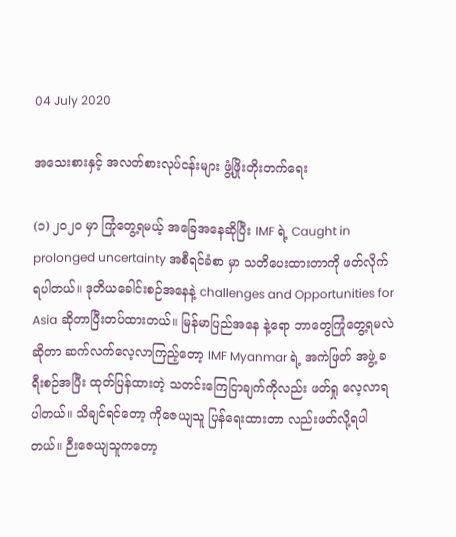04 July 2020

အသေးစားနှင့် အလတ်စားလုပ်ငန်းများ ဖွံ့ဖြိုးတိုးတက်ရေး

(၁) ၂၀၂၀ မှာ ကြုံတွေ့ရမယ့် အခြေအနေဆိုပြီး IMF ရဲ့ Caught in prolonged uncertainty အစီရင်ခံစာ မှာ သတိပေးထားတာကို ဖတ်လိုက်ရပါတယ်။ ဒုတိယခေါင်းစဉ်အနေနဲ့ challenges and Opportunities for Asia ဆိုတာပြီးတပ်ထားတယ်။ မြန်မာပြည်အနေ နဲ့ရော ဘာတွေကြုံတွေ့ရမလဲ ဆိုတာ ဆက်လက်လေ့လာကြည့်တော့ IMF Myanmar ရဲ့ အကဲဖြတ် အဖွဲ့ ခရီးစဉ်အပြီး ထုတ်ပြန်ထားတဲ့ သတင်းကြေငြာချက်ကိုလည်း ဖတ်ရှု လေ့လာရပါတယ်။ သိချင်ရင်တော့ ကိုဇေယျသူ ပြန်ရေးထားတာ လည်းဖတ်လို့ရပါတယ်။ ဉီးဇေယျသူကတော့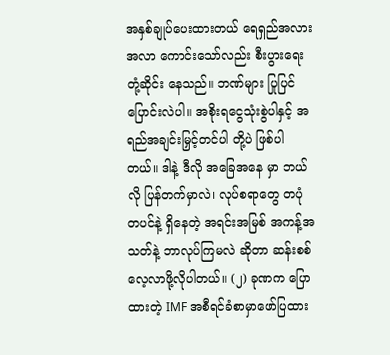အနှစ်ချုပ်ပေးထားတယ် ရေရှည်အလားအလာ ကောင်းသော်လည်း စီးပွားရေးတုံ့ဆိုင်း နေသည်။ ဘဏ်များ ပြုပြင်ပြောင်းလဲပါ။ အစိုးရငွေသုံးစွဲပါနှင့် အရည်အချင်းမြှင့်တင်ပါ တို့ပဲ ဖြစ်ပါတယ်။ ဒါနဲ့ ဒီလို အခြေအနေ မှာ ဘယ်လို ပြန်တက်မှာလဲ၊ လုပ်စရာတွေ တပုံတပင်နဲ့ ရှိနေတဲ့ အရင်းအမြစ် အကန့်အသတ်နဲ့ ဘာလုပ်ကြမလဲ ဆိုတာ ဆန်းစစ်လေ့လာဖို့လိုပါတယ်။ (၂) ခုဏက ပြောထားတဲ့ IMF အစီရင်ခံစာမှာဖော်ပြထား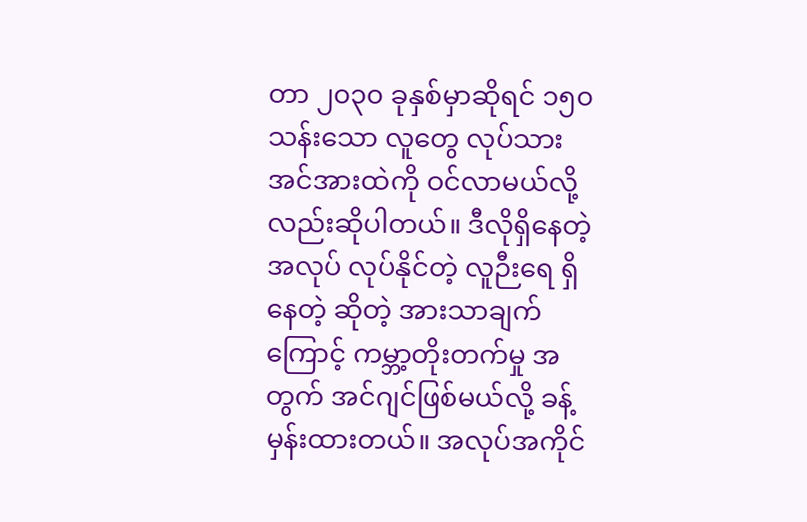တာ ၂၀၃၀ ခုနှစ်မှာဆိုရင် ၁၅၀ သန်းသော လူတွေ လုပ်သား အင်အားထဲကို ဝင်လာမယ်လို့လည်းဆိုပါတယ်။ ဒီလိုရှိနေတဲ့ အလုပ် လုပ်နိုင်တဲ့ လူဉီးရေ ရှိနေတဲ့ ဆိုတဲ့ အားသာချက်ကြောင့် ကမ္ဘာ့တိုးတက်မှု အတွက် အင်ဂျင်ဖြစ်မယ်လို့ ခန့်မှန်းထားတယ်။ အလုပ်အကိုင်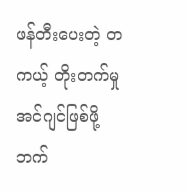ဖန်တီးပေးတဲ့ တကယ့် တိုးတက်မှု အင်ဂျင်ဖြစ်ဖို့ ဘက်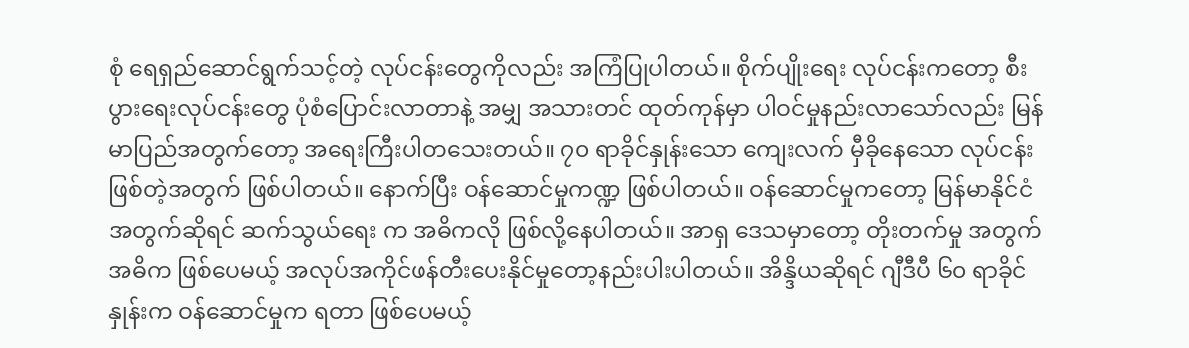စုံ ရေရှည်ဆောင်ရွက်သင့်တဲ့ လုပ်ငန်းတွေကိုလည်း အကြံပြုပါတယ်။ စိုက်ပျိုးရေး လုပ်ငန်းကတော့ စီးပွားရေးလုပ်ငန်းတွေ ပုံစံပြောင်းလာတာနဲ့ အမျှ အသားတင် ထုတ်ကုန်မှာ ပါဝင်မှုနည်းလာသော်လည်း မြန်မာပြည်အတွက်တော့ အရေးကြီးပါတသေးတယ်။ ၇၀ ရာခိုင်နှုန်းသော ကျေးလက် မှီခိုနေသော လုပ်ငန်း ဖြစ်တဲ့အတွက် ဖြစ်ပါတယ်။ နောက်ပြီး ဝန်ဆောင်မှုကဏ္ဍ ဖြစ်ပါတယ်။ ဝန်ဆောင်မှုကတော့ မြန်မာနိုင်ငံ အတွက်ဆိုရင် ဆက်သွယ်ရေး က အဓိကလို ဖြစ်လို့နေပါတယ်။ အာရှ ဒေသမှာတော့ တိုးတက်မှု အတွက် အဓိက ဖြစ်ပေမယ့် အလုပ်အကိုင်ဖန်တီးပေးနိုင်မှုတော့နည်းပါးပါတယ်။ အိန္ဒိယဆိုရင် ဂျီဒီပီ ၆၀ ရာခိုင်နှုန်းက ဝန်ဆောင်မှုက ရတာ ဖြစ်ပေမယ့်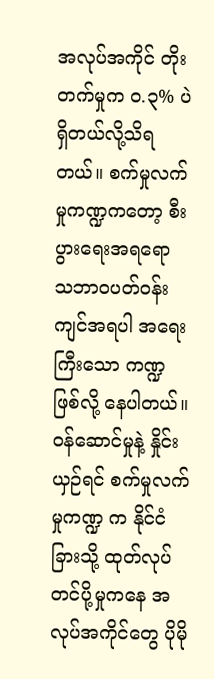အလုပ်အကိုင် တိုးတက်မှုက ၀.၃% ပဲရှိတယ်လို့သိရတယ်။ စက်မှုလက်မှုကဏ္ဍကတော့ စီးပွားရေးအရရော သဘာဝပတ်ဝန်းကျင်အရပါ အရေးကြီးသော ကဏ္ဍဖြစ်လို့ နေပါတယ်။ ဝန်ဆောင်မှုနဲ့ နှိုင်းယှဉ်ရင် စက်မှုလက်မှုကဏ္ဍ က နိုင်ငံခြားသို့ ထုတ်လုပ်တင်ပို့မှုကနေ အလုပ်အကိုင်တွေ ပိုမို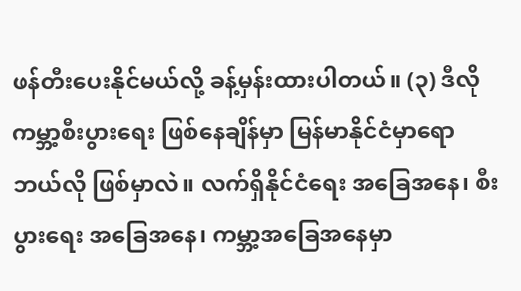ဖန်တီးပေးနိုင်မယ်လို့ ခန့်မှန်းထားပါတယ်။ (၃) ဒီလို ကမ္ဘာ့စီးပွားရေး ဖြစ်နေချိန်မှာ မြန်မာနိုင်ငံမှာရော ဘယ်လို ဖြစ်မှာလဲ။ လက်ရှိနိုင်ငံရေး အခြေအနေ၊ စီးပွားရေး အခြေအနေ၊ ကမ္ဘာ့အခြေအနေမှာ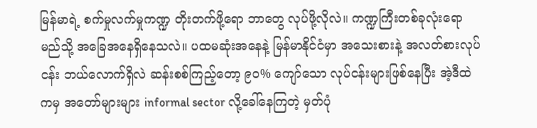မြန်မာရဲ့ စက်မှုလက်မှုကဏ္ဍ တိုးတက်ဖို့ရော ဘာတွေ လုပ်ဖို့လိုလဲ။ ကဏ္ဍကြီးတစ်ခုလုံးရော မည်သို့ အခြေအနေရှိနေသလဲ။ ပထမဆုံးအနေနဲ့ မြန်မာနိုင်ငံမှာ အသေးစားနဲ့ အလတ်စားလုပ်ငန်း ဘယ်လောက်ရှိလဲ ဆန်းစစ်ကြည့်တော့ ၉၀% ကျော်သော လုပ်ငန်းများဖြစ်နေပြီး အဲ့ဒီထဲကမှ အတော်များများ informal sector လို့ခေါ်နေကြတဲ့ မှတ်ပုံ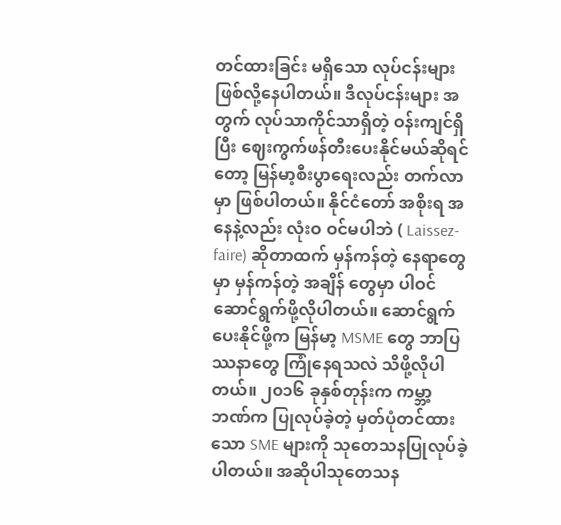တင်ထားခြင်း မရှိသော လုပ်ငန်းများ ဖြစ်လို့နေပါတယ်။ ဒီလုပ်ငန်းများ အတွက် လုပ်သာကိုင်သာရှိတဲ့ ဝန်းကျင်ရှိပြီး ဈေးကွက်ဖန်တီးပေးနိုင်မယ်ဆိုရင်တော့ မြန်မာ့စီးပွာရေးလည်း တက်လာမှာ ဖြစ်ပါတယ်။ နိုင်ငံတော် အစိုးရ အနေနဲ့လည်း လုံးဝ ဝင်မပါဘဲ ( Laissez-faire) ဆိုတာထက် မှန်ကန်တဲ့ နေရာတွေ မှာ မှန်ကန်တဲ့ အချိန် တွေမှာ ပါဝင်ဆောင်ရွက်ဖို့လိုပါတယ်။ ဆောင်ရွက်ပေးနိုင်ဖို့က မြန်မာ့ MSME တွေ ဘာပြဿနာတွေ ကြုံနေရသလဲ သိဖို့လိုပါတယ်။ ၂၀၁၆ ခုနှစ်တုန်းက ကမ္ဘာ့ဘဏ်က ပြုလုပ်ခဲ့တဲ့ မှတ်ပုံတင်ထားသော SME များကို သုတေသနပြုလုပ်ခဲ့ပါတယ်။ အဆိုပါသုတေသန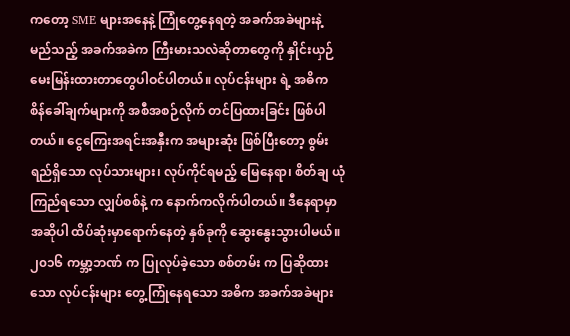ကတော့ SME များအနေနဲ့ ကြုံတွေ့နေရတဲ့ အခက်အခဲများနဲ့ မည်သည့် အခက်အခဲက ကြီးမားသလဲဆိုတာတွေကို နှိုင်းယှဉ်မေးမြန်းထားတာတွေပါဝင်ပါတယ်။ လုပ်ငန်းများ ရဲ့ အဓိက စိန်ခေါ်ချက်များကို အစီအစဉ်လိုက် တင်ပြထားခြင်း ဖြစ်ပါတယ်။ ငွေကြေးအရင်းအနှီးက အများဆုံး ဖြစ်ပြီးတော့ စွမ်းရည်ရှိသော လုပ်သားများ၊ လုပ်ကိုင်ရမည့် မြေနေရာ၊ စိတ်ချ ယုံကြည်ရသော လျှပ်စစ်နဲ့ က နောက်ကလိုက်ပါတယ်။ ဒီနေရာမှာ အဆိုပါ ထိပ်ဆုံးမှာရောက်နေတဲ့ နှစ်ခုကို ဆွေးနွေးသွားပါမယ်။ ၂၀၁၆ ကမ္ဘာ့ဘဏ် က ပြုလုပ်ခဲ့သော စစ်တမ်း က ပြဆိုထားသော လုပ်ငန်းများ တွေ့ကြုံနေရသော အဓိက အခက်အခဲများ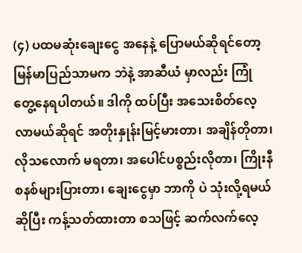(၄) ပထမဆုံးချေးငွေ အနေနဲ့ ပြောမယ်ဆိုရင်တော့ မြန်မာပြည်သာမက ဘဲနဲ့ အာဆီယံ မှာလည်း ကြုံတွေ့နေရပါတယ်။ ဒါကို ထပ်ပြီး အသေးစိတ်လေ့လာမယ်ဆိုရင် အတိုးနှုန်းမြင့်မားတာ၊ အချိန်တိုတာ၊ လိုသလောက် မရတာ၊ အပေါင်ပစ္စည်းလိုတာ၊ ကြိုးနီစနစ်များပြားတာ၊ ချေးငွေမှာ ဘာကို ပဲ သုံးလို့ရမယ်ဆိုပြီး ကန့်သတ်ထားတာ စသဖြင့် ဆက်လက်လေ့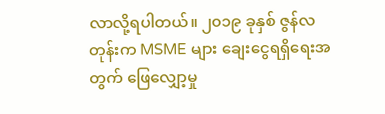လာလို့ရပါတယ်။ ၂၀၁၉ ခုနှစ် ဇွန်လတုန်းက MSME များ ချေးငွေရရှိရေးအတွက် ဖြေလျှော့မှု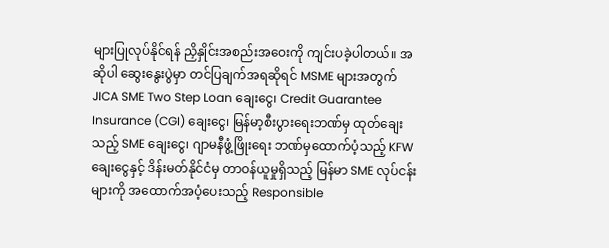များပြုလုပ်နိုင်ရန် ညှိနှိုင်းအစည်းအဝေးကို ကျင်းပခဲ့ပါတယ်။ အဆိုပါ ဆွေးနွေးပွဲမှာ တင်ပြချက်အရဆိုရင် MSME များအတွက် JICA SME Two Step Loan ချေးငွေ၊ Credit Guarantee Insurance (CGI) ချေးငွေ၊ မြန်မာ့စီးပွားရေးဘဏ်မှ ထုတ်ချေးသည့် SME ချေးငွေ၊ ဂျာမနီဖွံ့ဖြိုးရေး ဘဏ်မှထောက်ပံ့သည့် KFW ချေးငွေနှင့် ဒိန်းမတ်နိုင်ငံမှ တာဝန်ယူမှုရှိသည့် မြန်မာ SME လုပ်ငန်းများကို အထောက်အပံ့ပေးသည့် Responsible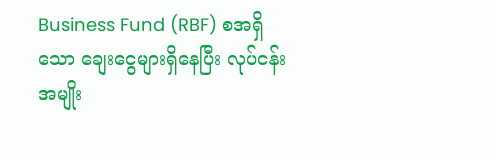Business Fund (RBF) စအရှိသော ချေးငွေများရှိနေပြီး လုပ်ငန်းအမျိုး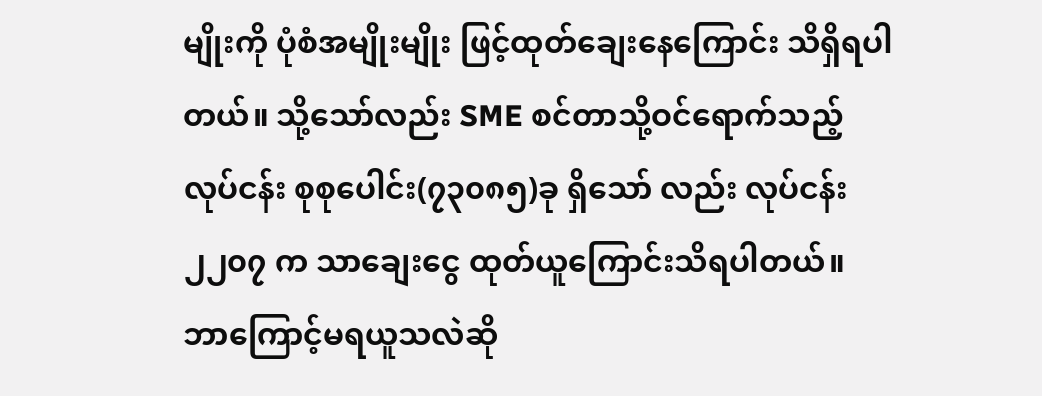မျိုးကို ပုံစံအမျိုးမျိုး ဖြင့်ထုတ်ချေးနေကြောင်း သိရှိရပါတယ်။ သို့သော်လည်း SME စင်တာသို့ဝင်ရောက်သည့် လုပ်ငန်း စုစုပေါင်း(၇၃၀၈၅)ခု ရှိသော် လည်း လုပ်ငန်း ၂၂၀၇ က သာချေးငွေ ထုတ်ယူကြောင်းသိရပါတယ်။ ဘာကြောင့်မရယူသလဲဆို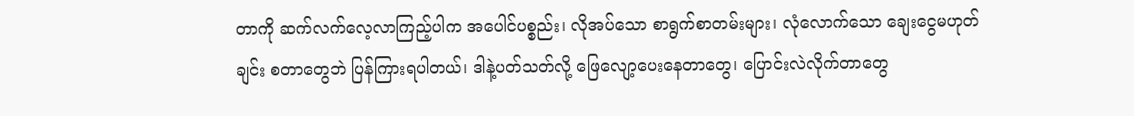တာကို ဆက်လက်လေ့လာကြည့်ပါက အပေါင်ပစ္စည်း၊ လိုအပ်သော စာရွက်စာတမ်းများ၊ လုံလောက်သော ချေးငွေမဟုတ်ချင်း စတာတွေဘဲ ပြန်ကြားရပါတယ်၊ ဒါနဲ့ပတ်သတ်လို့ ဖြေလျော့ပေးနေတာတွေ၊ ပြောင်းလဲလိုက်တာတွေ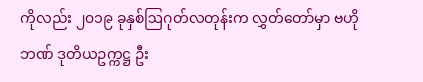ကိုလည်း ၂၀၁၉ ခုနှစ်ဩဂုတ်လတုန်းက လွှတ်တော်မှာ ဗဟိုဘဏ် ဒုတိယဥက္ကဋ္ဌ ဦး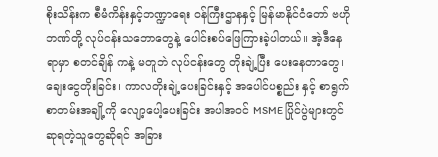စိုးသိန်းက စီမံကိန်းနှင့်ဘဏ္ဍာရေး ဝန်ကြီးဌာနနှင့် မြန်မာနိုင်ငံတော် ဗဟိုဘဏ်တို့ လုပ်ငန်းသဘောတွေနဲ့ ပေါင်းစပ်ဖြေကြားခဲ့ပါတယ်။ အဲ့ဒီနေရာမှာ စတင်ချိန် ကနဲ့ မတူဘဲ လုပ်ငန်းတွေ တိုးချဲ့ပြီး ပေးနေတာတွေ၊ ချေးငွေတိုးခြင်း၊ ကာလတိုးချဲ့ပေးခြင်းနှင့် အပေါင်ပစ္စည်း နှင့် စာရွက်စာတမ်းအချို့ကို လျော့ပေါ့ပေးခြင်း အပါအဝင် MSME ပြိုင်ပွဲများတွင် ဆုရတဲ့သူတွေဆိုရင် အခြား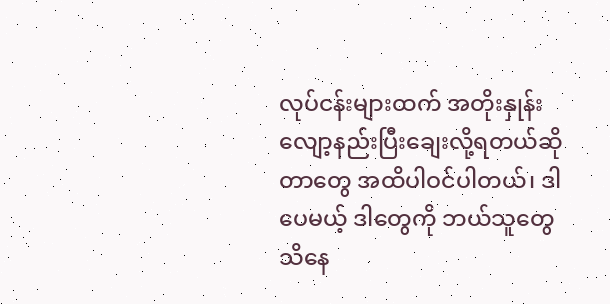လုပ်ငန်းများထက် အတိုးနှုန်း လျော့နည်းပြီးချေးလို့ရတယ်ဆိုတာတွေ အထိပါဝင်ပါတယ်၊ ဒါပေမယ့် ဒါတွေကို ဘယ်သူတွေ သိနေ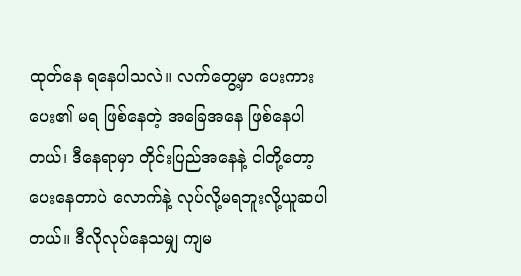ထုတ်နေ ရနေပါသလဲ။ လက်တွေ့မှာ ပေးကားပေး၏ မရ ဖြစ်နေတဲ့ အခြေအနေ ဖြစ်နေပါတယ်၊ ဒီနေရာမှာ တိုင်းပြည်အနေနဲ့ ငါတို့တော့ ပေးနေတာပဲ လောက်နဲ့ လုပ်လို့မရဘူးလို့ယူဆပါတယ်။ ဒီလိုလုပ်နေသမျှ ကျမ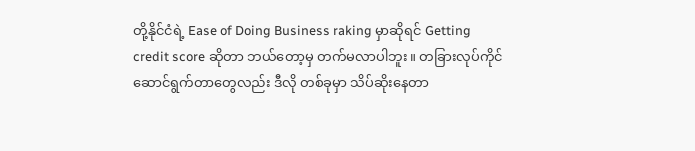တို့နိုင်ငံရဲ့ Ease of Doing Business raking မှာဆိုရင် Getting credit score ဆိုတာ ဘယ်တော့မှ တက်မလာပါဘူး။ တခြားလုပ်ကိုင်ဆောင်ရွက်တာတွေလည်း ဒီလို တစ်ခုမှာ သိပ်ဆိုးနေတာ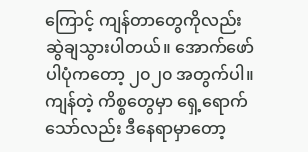ကြောင့် ကျန်တာတွေကိုလည်း ဆွဲချသွားပါတယ်။ အောက်ဖော်ပါပုံကတော့ ၂၀၂၀ အတွက်ပါ။ ကျန်တဲ့ ကိစ္စတွေမှာ ရှေ့ရောက်သော်လည်း ဒီနေရာမှာတော့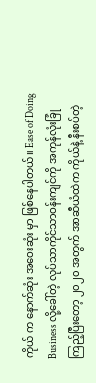ကိုယ် က နောက်ဆုံး အဝေးဆုံး မှာ ဖြစ်နေပါတယ်။ Ease of Doing Business လို့ခေါ်တဲ့ လုပ်သာကိုင်သာဝန်းကျင်ကို အကုန်လုံးခြုံကြည့်ပြီးတော့ ၂၀၂၀ အတွက် အာဆီယံထဲက ကိုယ်နဲ့ နီးစပ်တဲ့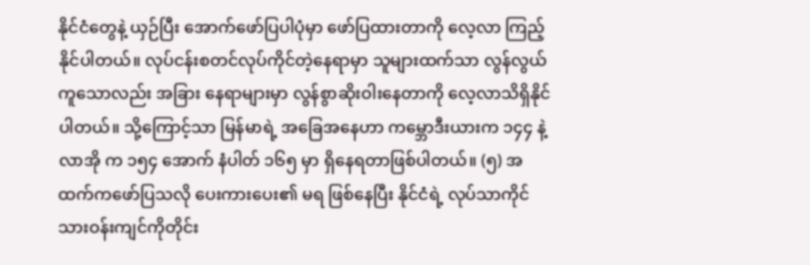နိုင်ငံတွေနဲ့ ယှဉ်ပြီး အောက်ဖော်ပြပါပုံမှာ ဖော်ပြထားတာကို လေ့လာ ကြည့်နိုင်ပါတယ်။ လုပ်ငန်းစတင်လုပ်ကိုင်တဲ့နေရာမှာ သူများထက်သာ လွန်လွယ်ကူသောလည်း အခြား နေရာများမှာ လွန်စွာဆိုးဝါးနေတာကို လေ့လာသိရှိနိုင်ပါတယ်။ သို့ကြောင့်သာ မြန်မာရဲ့ အခြေအနေဟာ ကမ္ဘောဒီးယားက ၁၄၄ နဲ့ လာအို က ၁၅၄ အောက် နံပါတ် ၁၆၅ မှာ ရှိနေရတာဖြစ်ပါတယ်။ (၅) အထက်ကဖော်ပြသလို ပေးကားပေး၏ မရ ဖြစ်နေပြီး နိုင်ငံရဲ့ လုပ်သာကိုင်သားဝန်းကျင်ကိုတိုင်း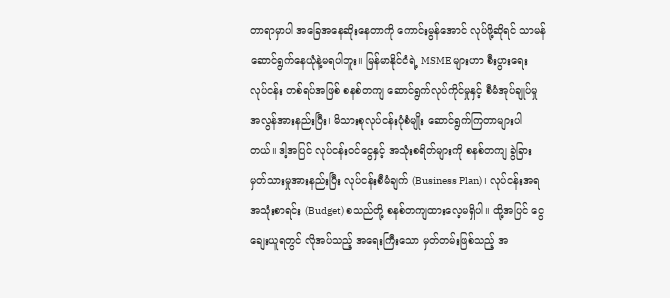တာရာမှာပါ အခြေအနေဆိုးနေတာကို ကောင်းမွန်အောင် လုပ်ဖို့ဆိုရင် သာမန် ဆောင်ရွက်နေယုံနဲ့မရပါဘူး။ မြန်မာနိုင်ငံရဲ့ MSME များဟာ စီးပွားရေး လုပ်ငန်း တစ်ရပ်အဖြစ် စနစ်တကျ ဆောင်ရွက်လုပ်ကိုင်မှုနှင့် စီမံအုပ်ချုပ်မှု အလွန်အားနည်းပြီး၊ မိသားစုလုပ်ငန်းပုံစံမျိုး ဆောင်ရွက်ကြတာများပါတယ်။ ဒါ့အပြင် လုပ်ငန်းဝင်ငွေနှင့် အသုံးစရိတ်များကို စနစ်တကျ ခွဲခြားမှတ်သားမှုအားနည်းပြီး လုပ်ငန်းစီမံချက် (Business Plan)၊ လုပ်ငန်းအရ အသုံးစာရင်း (Budget) စသည်တို့ စနစ်တကျထားလေ့မရှိပါ။ ထို့အပြင် ငွေချေးယူရတွင် လိုအပ်သည့် အရေးကြီးသော မှတ်တမ်းဖြစ်သည့် အ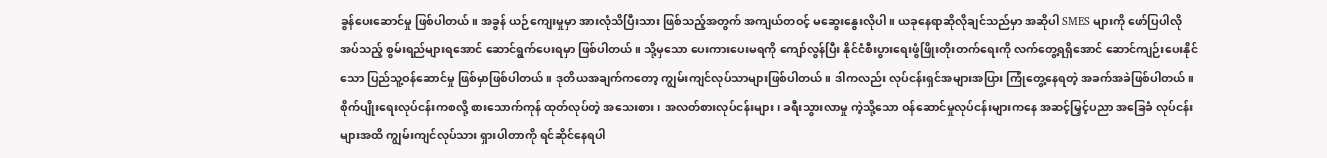ခွန်ပေးဆောင်မှု ဖြစ်ပါတယ်။ အခွန် ယဉ်ကျေးမှုမှာ အားလုံသိပြီးသား ဖြစ်သည့်အတွက် အကျယ်တဝင့် မဆွေးနွေးလိုပါ။ ယခုနေရာဆိုလိုချင်သည်မှာ အဆိုပါ SMES များကို ဖော်ပြပါလိုအပ်သည့် စွမ်းရည်များရအောင် ဆောင်ရွက်ပေးရမှာ ဖြစ်ပါတယ်။ သို့မှသော ပေးကားပေးမရကို ကျော်လွန်ပြီး နိုင်ငံစီးပွားရေးဖွံဖြိုးတိုးတက်ရေးကို လက်တွေ့ရရှိအောင် ဆောင်ကျဉ်းပေးနိုင်သော ပြည်သူ့ဝန်ဆောင်မှု ဖြစ်မှာဖြစ်ပါတယ်။ ဒုတိယအချက်ကတော့ ကျွမ်းကျင်လုပ်သာများဖြစ်ပါတယ်။ ဒါကလည်း လုပ်ငန်းရှင်အများအပြား ကြုံတွေ့နေရတဲ့ အခက်အခဲဖြစ်ပါတယ်။ စိုက်ပျိုးရေးလုပ်ငန်းကစလို့ စားသောက်ကုန် ထုတ်လုပ်တဲ့ အသေးစား၊ အလတ်စားလုပ်ငန်းများ၊ ခရီးသွားလာမှု ကဲ့သို့သော ဝန်ဆောင်မှုလုပ်ငန်းများကနေ အဆင့်မြှင့်ပညာ အခြေခံ လုပ်ငန်းများအထိ ကျွမ်းကျင်လုပ်သား ရှားပါတာကို ရင်ဆိုင်နေရပါ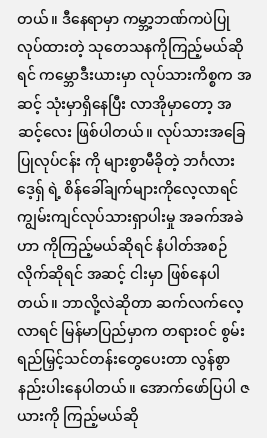တယ်။ ဒီနေရာမှာ ကမ္ဘာ့ဘဏ်ကပဲပြုလုပ်ထားတဲ့ သုတေသနကိုကြည့်မယ်ဆိုရင် ကမ္ဘောဒီးယားမှာ လုပ်သားကိစ္စက အဆင့် သုံးမှာရှိနေပြီး လာအိုမှာတော့ အဆင့်လေး ဖြစ်ပါတယ်။ လုပ်သားအခြေပြုလုပ်ငန်း ကို များစွာမီခိုတဲ့ ဘင်္ဂလားဒေ့ရှ် ရဲ့ စိန်ခေါ်ချက်များကိုလေ့လာရင် ကျွမ်းကျင်လုပ်သားရှာပါးမှု အခက်အခဲဟာ ကိုကြည့်မယ်ဆိုရင် နံပါတ်အစဉ်လိုက်ဆိုရင် အဆင့် ငါးမှာ ဖြစ်နေပါတယ်။ ဘာလို့လဲဆိုတာ ဆက်လက်လေ့လာရင် မြန်မာပြည်မှာက တရားဝင် စွမ်းရည်မြှင့်သင်တန်းတွေပေးတာ လွန်စွာနည်းပါးနေပါတယ်။ အောက်ဖော်ပြပါ ဇယားကို ကြည့်မယ်ဆို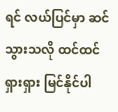ရင် လယ်ပြင်မှာ ဆင်သွားသလို ထင်ထင် ရှားရှား မြင်နိုင်ပါ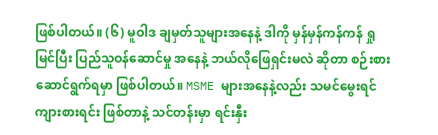ဖြစ်ပါတယ်။ (၆) မူဝါဒ ချမှတ်သူများအနေနဲ့ ဒါကို မှန်မှန်ကန်ကန် ရှုမြင်ပြီး ပြည်သူဝန်ဆောင်မှု အနေနဲ့ ဘယ်လိုဖြေရှင်းမလဲ ဆိုတာ စဉ်းစား ဆောင်ရွက်ရမှာ ဖြစ်ပါတယ်။ MSME များအနေနဲ့လည်း သမင်မွေးရင် ကျားစားရင်း ဖြစ်တာနဲ့ သင်တန်းမှာ ရင်းနှီး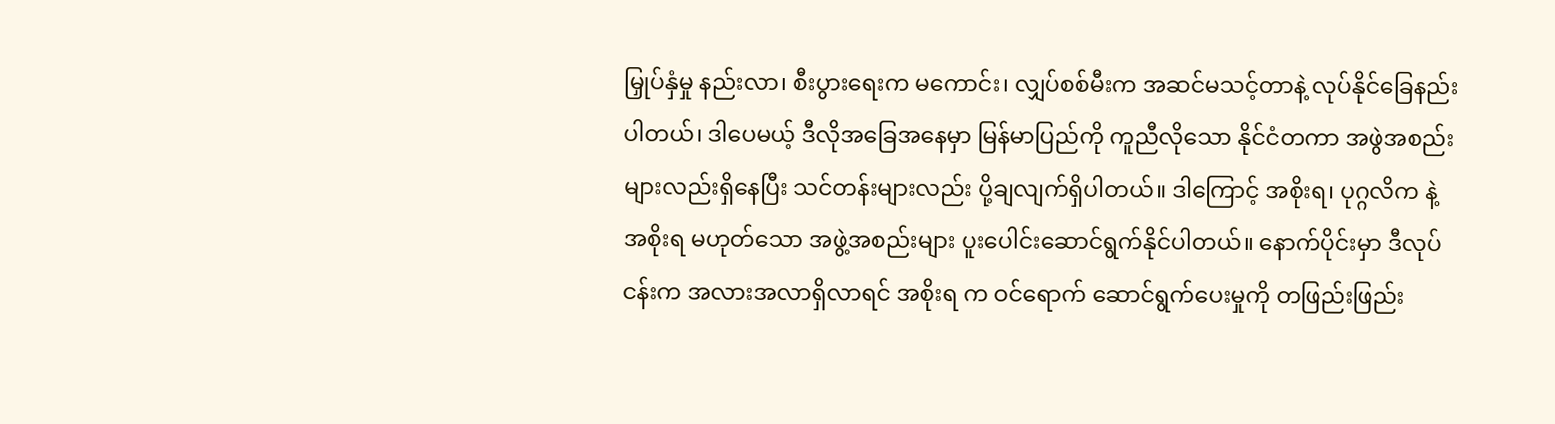မြှုပ်နှံမှု နည်းလာ၊ စီးပွားရေးက မကောင်း၊ လျှပ်စစ်မီးက အဆင်မသင့်တာနဲ့ လုပ်နိုင်ခြေနည်းပါတယ်၊ ဒါပေမယ့် ဒီလိုအခြေအနေမှာ မြန်မာပြည်ကို ကူညီလိုသော နိုင်ငံတကာ အဖွဲအစည်းများလည်းရှိနေပြီး သင်တန်းများလည်း ပို့ချလျက်ရှိပါတယ်။ ဒါကြောင့် အစိုးရ၊ ပုဂ္ဂလိက နဲ့ အစိုးရ မဟုတ်သော အဖွဲ့အစည်းများ ပူးပေါင်းဆောင်ရွက်နိုင်ပါတယ်။ နောက်ပိုင်းမှာ ဒီလုပ်ငန်းက အလားအလာရှိလာရင် အစိုးရ က ဝင်ရောက် ဆောင်ရွက်ပေးမှုကို တဖြည်းဖြည်း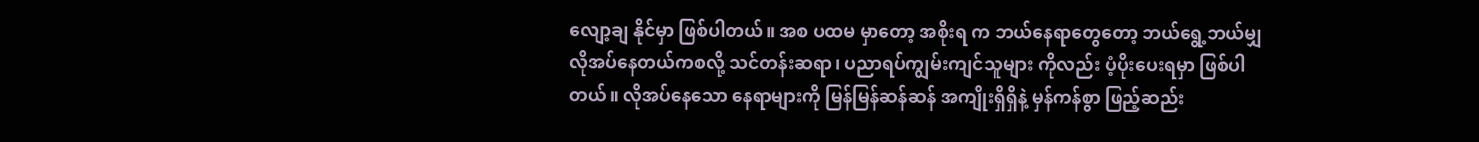လျော့ချ နိုင်မှာ ဖြစ်ပါတယ်။ အစ ပထမ မှာတော့ အစိုးရ က ဘယ်နေရာတွေတော့ ဘယ်ရွေ့ဘယ်မျှ လိုအပ်နေတယ်ကစလို့ သင်တန်းဆရာ၊ ပညာရပ်ကျွမ်းကျင်သူများ ကိုလည်း ပံ့ပိုးပေးရမှာ ဖြစ်ပါတယ်။ လိုအပ်နေသော နေရာများကို မြန်မြန်ဆန်ဆန် အကျိုးရှိရှိနဲ့ မှန်ကန်စွာ ဖြည့်ဆည်း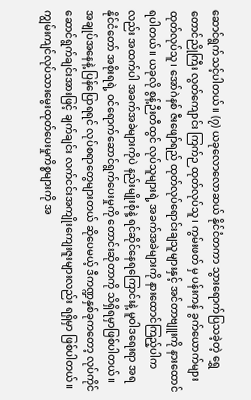ဆောင်ရွက်သင့်ပါတယ်။ (၇) ယခုလောလောဆယ် နိုင်ငံတကာ သွားရောက်ပြသခဲ့တဲ့ ရွှေတောင်ညိုကြီး လွတ်ကျောင်း ကြက်ဉ ထုတ်လုပ်သူ၊ ကွမ်းဖတ် မှ ပန်းကန် ခွက်ယောက်များ ထုတ်လုပ်သူ၊ အော်ဂဲနစ် ဇီးဖျော်ရည် ထုတ်လုပ်ရောင်းချသူများနှင့် အင်တာဗျူးကို နားထောင်ရပါတယ်။ ယခုလို စွန့်ဉီးတီထွင် လုပ်သူများရဲ့ အခက်အခဲများကို နားထောင်ကြည့်ပါကလည်း အထက်ပါ အခက်အခဲများကိုပဲ နည်းမျိုးစုံနဲ့ ရင်ဆိုင်နေရကြောင်းနဲ့ မူဝါဒရေးရာ အရ နိုင်ငံတော် အစိုးရရဲ့ ဝင်ရောက်ဆောင်ရွက်ပေးမှုကို တောင်းဆိုတာကို သိရှိရမှာဖြစ်ပါတယ်။ အချုပ်အနေနဲ့ ပြန်ပြောရရင် လုပ်စရာတွေများတယ် ဆိုပေမယ့် ဒီကဏ္ဍနှစ်ခုကတော့ လုပ်ကိုင် ဆောင်ရွက်ချင်းအားဖြင့် ချက်ချင်း လက်ငင်းအကျိုးကျေးဇူးများလည်း ရရှိမှာ ဖြစ်ပါတယ်။ ကျွမ်းကျင်လုပ်သားမွေးထုတ်ပေးမှုကိစ္စများကို အ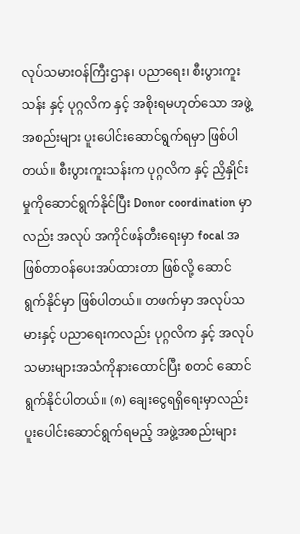လုပ်သမားဝန်ကြီးဌာန၊ ပညာရေး၊ စီးပွားကူးသန်း နှင့် ပုဂ္ဂလိက နှင့် အစိုးရမဟုတ်သော အဖွဲ့အစည်းများ ပူးပေါင်းဆောင်ရွက်ရမှာ ဖြစ်ပါတယ်။ စီးပွားကူးသန်းက ပုဂ္ဂလိက နှင့် ညှိနှိုင်းမှုကိုဆောင်ရွက်နိုင်ပြီး Donor coordination မှာလည်း အလုပ် အကိုင်ဖန်တီးရေးမှာ focal အဖြစ်တာဝန်ပေးအပ်ထားတာ ဖြစ်လို့ ဆောင်ရွက်နိုင်မှာ ဖြစ်ပါတယ်။ တဖက်မှာ အလုပ်သမားနှင့် ပညာရေးကလည်း ပုဂ္ဂလိက နှင့် အလုပ်သမားများအသံကိုနားထောင်ပြီး စတင် ဆောင်ရွက်နိုင်ပါတယ်။ (၈) ချေးငွေရရှိရေးမှာလည်း ပူးပေါင်းဆောင်ရွက်ရမည့် အဖွဲ့အစည်းများ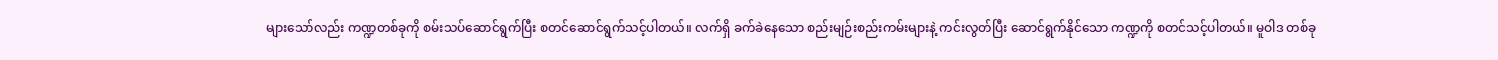များသော်လည်း ကဏ္ဍတစ်ခုကို စမ်းသပ်ဆောင်ရွက်ပြီး စတင်ဆောင်ရွက်သင့်ပါတယ်။ လက်ရှိ ခက်ခဲနေသော စည်းမျဉ်းစည်းကမ်းများနဲ့ ကင်းလွတ်ပြီး ဆောင်ရွက်နိုင်သော ကဏ္ဍကို စတင်သင့်ပါတယ်။ မူဝါဒ တစ်ခု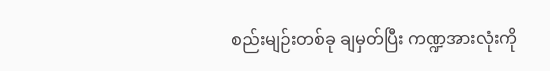စည်းမျဉ်းတစ်ခု ချမှတ်ပြီး ကဏ္ဍအားလုံးကို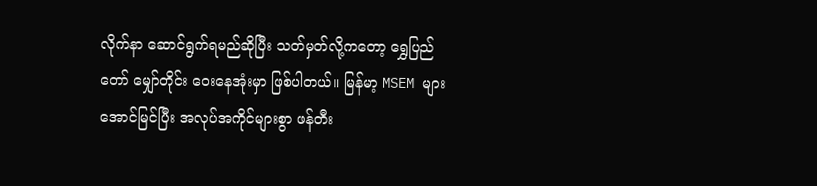လိုက်နာ ဆောင်ရွက်ရမည်ဆိုပြီး သတ်မှတ်လို့ကတော့ ရွှေပြည်တော် မျှော်တိုင်း ဝေးနေအုံးမှာ ဖြစ်ပါတယ်။ မြန်မာ့ MSEM များအောင်မြင်ပြီး အလုပ်အကိုင်များစွာ ဖန်တီး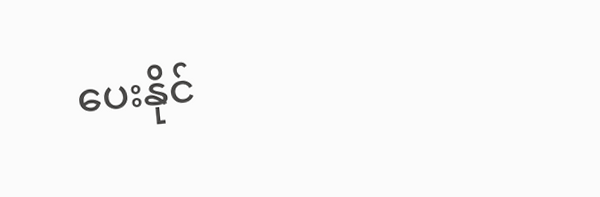ပေးနိုင်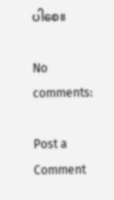ပါစေ။

No comments:

Post a Comment